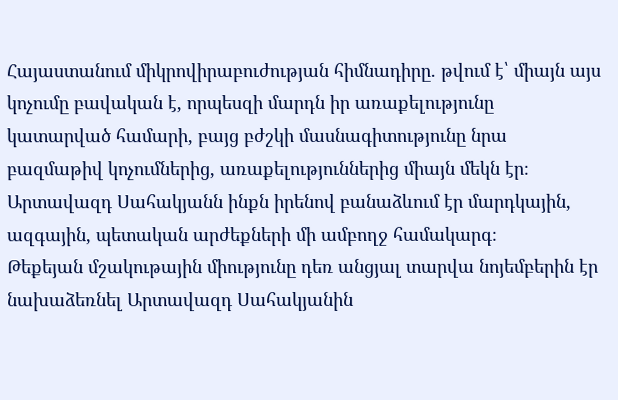Հայաստանում միկրովիրաբուժության հիմնադիրը. թվում է՝ միայն այս կոչումը բավական է, որպեսզի մարդն իր առաքելությունը կատարված համարի, բայց բժշկի մասնագիտությունը նրա բազմաթիվ կոչումներից, առաքելություններից միայն մեկն էր։ Արտավազդ Սահակյանն ինքն իրենով բանաձևում էր մարդկային, ազգային, պետական արժեքների մի ամբողջ համակարգ։
Թեքեյան մշակութային միությունը դեռ անցյալ տարվա նոյեմբերին էր նախաձեռնել Արտավազդ Սահակյանին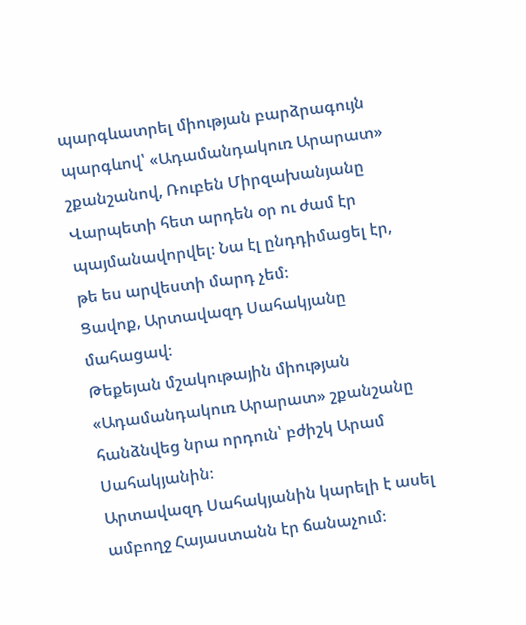պարգևատրել միության բարձրագույն պարգևով՝ «Ադամանդակուռ Արարատ» շքանշանով, Ռուբեն Միրզախանյանը Վարպետի հետ արդեն օր ու ժամ էր պայմանավորվել։ Նա էլ ընդդիմացել էր, թե ես արվեստի մարդ չեմ։
Ցավոք, Արտավազդ Սահակյանը մահացավ։
Թեքեյան մշակութային միության «Ադամանդակուռ Արարատ» շքանշանը հանձնվեց նրա որդուն՝ բժիշկ Արամ Սահակյանին։
Արտավազդ Սահակյանին կարելի է ասել ամբողջ Հայաստանն էր ճանաչում։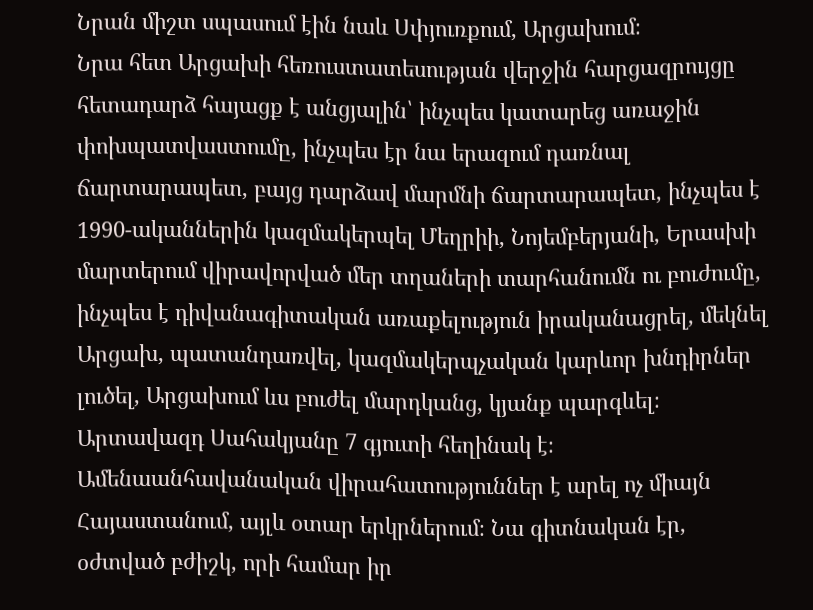Նրան միշտ սպասում էին նաև Սփյուռքում, Արցախում։
Նրա հետ Արցախի հեռուստատեսության վերջին հարցազրույցը հետադարձ հայացք է անցյալին՝ ինչպես կատարեց առաջին փոխպատվաստումը, ինչպես էր նա երազում դառնալ ճարտարապետ, բայց դարձավ մարմնի ճարտարապետ, ինչպես է 1990-ականներին կազմակերպել Մեղրիի, Նոյեմբերյանի, Երասխի մարտերում վիրավորված մեր տղաների տարհանումն ու բուժումը, ինչպես է դիվանագիտական առաքելություն իրականացրել, մեկնել Արցախ, պատանդառվել, կազմակերպչական կարևոր խնդիրներ լուծել, Արցախում ևս բուժել մարդկանց, կյանք պարգևել։
Արտավազդ Սահակյանը 7 գյուտի հեղինակ է։ Ամենաանհավանական վիրահատություններ է արել ոչ միայն Հայաստանում, այլև օտար երկրներում։ Նա գիտնական էր, օժտված բժիշկ, որի համար իր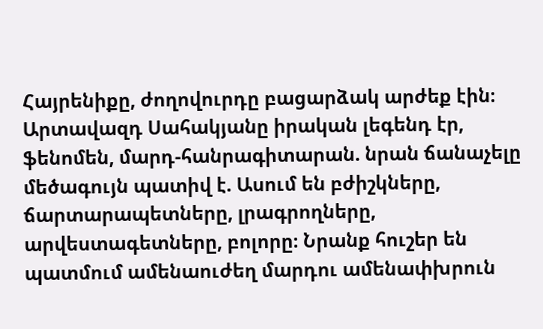Հայրենիքը, ժողովուրդը բացարձակ արժեք էին։
Արտավազդ Սահակյանը իրական լեգենդ էր, ֆենոմեն, մարդ-հանրագիտարան. նրան ճանաչելը մեծագույն պատիվ է. Ասում են բժիշկները, ճարտարապետները, լրագրողները, արվեստագետները, բոլորը։ Նրանք հուշեր են պատմում ամենաուժեղ մարդու ամենափխրուն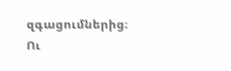զգացումներից։ Ու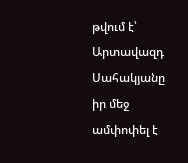թվում է՝ Արտավազդ Սահակյանը իր մեջ ամփոփել է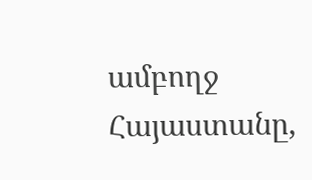ամբողջ Հայաստանը,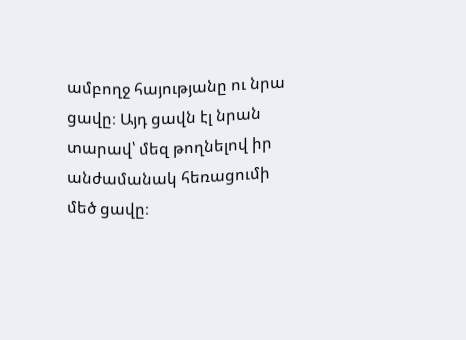ամբողջ հայությանը ու նրա ցավը։ Այդ ցավն էլ նրան տարավ՝ մեզ թողնելով իր անժամանակ հեռացումի մեծ ցավը։